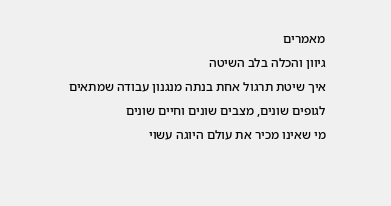מאמרים
גיוון והכלה בלב השיטה
איך שיטת תרגול אחת בנתה מנגנון עבודה שמתאים לגופים שונים, מצבים שונים וחיים שונים
מי שאינו מכיר את עולם היוגה עשוי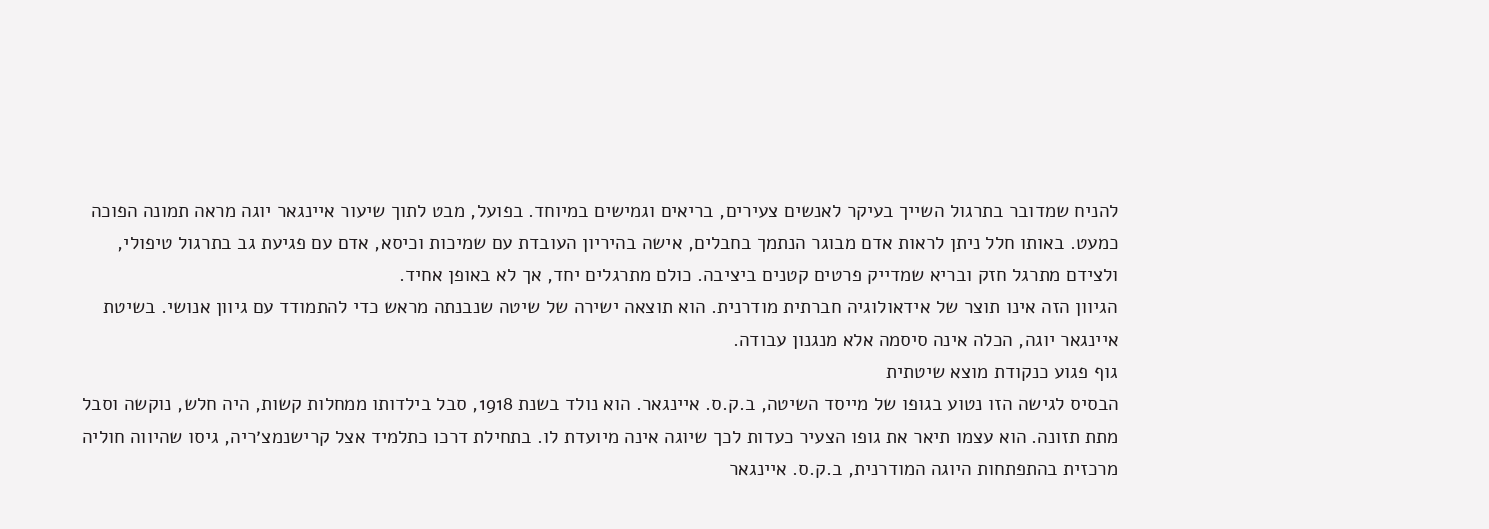להניח שמדובר בתרגול השייך בעיקר לאנשים צעירים, בריאים וגמישים במיוחד. בפועל, מבט לתוך שיעור איינגאר יוגה מראה תמונה הפוכה כמעט. באותו חלל ניתן לראות אדם מבוגר הנתמך בחבלים, אישה בהיריון העובדת עם שמיכות וכיסא, אדם עם פגיעת גב בתרגול טיפולי, ולצידם מתרגל חזק ובריא שמדייק פרטים קטנים ביציבה. כולם מתרגלים יחד, אך לא באופן אחיד.
הגיוון הזה אינו תוצר של אידאולוגיה חברתית מודרנית. הוא תוצאה ישירה של שיטה שנבנתה מראש כדי להתמודד עם גיוון אנושי. בשיטת איינגאר יוגה, הכלה אינה סיסמה אלא מנגנון עבודה.
גוף פגוע כנקודת מוצא שיטתית
הבסיס לגישה הזו נטוע בגופו של מייסד השיטה, ב.ק.ס. איינגאר. הוא נולד בשנת 1918, סבל בילדותו ממחלות קשות, היה חלש, נוקשה וסבל מתת תזונה. הוא עצמו תיאר את גופו הצעיר כעדות לכך שיוגה אינה מיועדת לו. בתחילת דרכו כתלמיד אצל קרישנמצ׳ריה, גיסו שהיווה חוליה מרכזית בהתפתחות היוגה המודרנית, ב.ק.ס. איינגאר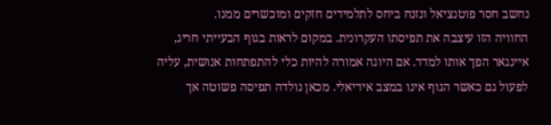נחשב חסר פוטנציאל ונזנח ביחס לתלמידים חזקים ומוכשרים ממנו.
החוויה הזו עיצבה את תפיסתו העקרונית. במקום לראות בגוף הבעייתי חריג, איינגאר הפך אותו למדד. אם היוגה אמורה להיות כלי להתפתחות אנושית, עליה לפעול גם כאשר הגוף אינו במצב אידיאלי. מכאן נולדה תפיסה פשוטה אך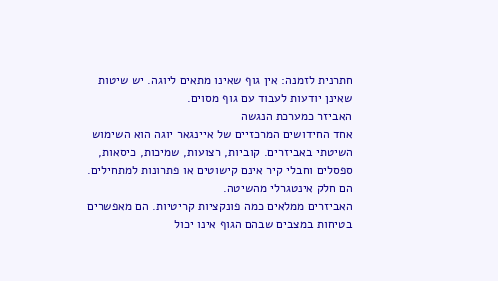חתרנית לזמנה: אין גוף שאינו מתאים ליוגה. יש שיטות שאינן יודעות לעבוד עם גוף מסוים.
האביזר כמערכת הנגשה
אחד החידושים המרכזיים של איינגאר יוגה הוא השימוש השיטתי באביזרים. קוביות, רצועות, שמיכות, כיסאות, ספסלים וחבלי קיר אינם קישוטים או פתרונות למתחילים. הם חלק אינטגרלי מהשיטה.
האביזרים ממלאים כמה פונקציות קריטיות. הם מאפשרים בטיחות במצבים שבהם הגוף אינו יכול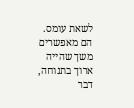לשאת עומס. הם מאפשרים משך שהייה ארוך בתנוחה, דבר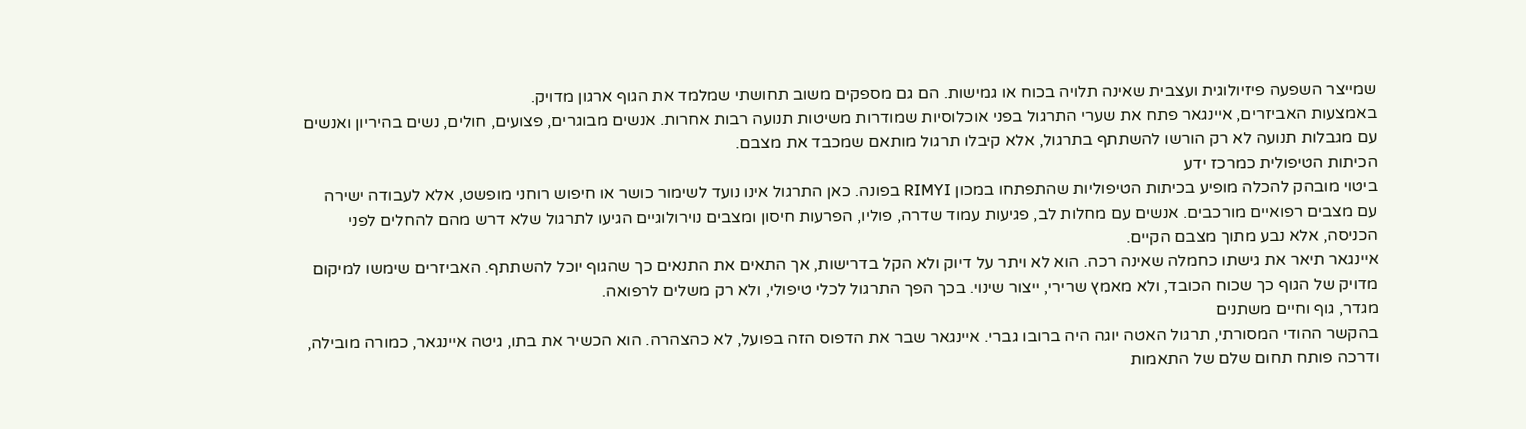שמייצר השפעה פיזיולוגית ועצבית שאינה תלויה בכוח או גמישות. הם גם מספקים משוב תחושתי שמלמד את הגוף ארגון מדויק.
באמצעות האביזרים, איינגאר פתח את שערי התרגול בפני אוכלוסיות שמודרות משיטות תנועה רבות אחרות. אנשים מבוגרים, פצועים, חולים, נשים בהיריון ואנשים עם מגבלות תנועה לא רק הורשו להשתתף בתרגול, אלא קיבלו תרגול מותאם שמכבד את מצבם.
הכיתות הטיפולית כמרכז ידע
ביטוי מובהק להכלה מופיע בכיתות הטיפוליות שהתפתחו במכון RIMYI בפונה. כאן התרגול אינו נועד לשימור כושר או חיפוש רוחני מופשט, אלא לעבודה ישירה עם מצבים רפואיים מורכבים. אנשים עם מחלות לב, פגיעות עמוד שדרה, פוליו, הפרעות חיסון ומצבים נוירולוגיים הגיעו לתרגול שלא דרש מהם להחלים לפני הכניסה, אלא נבע מתוך מצבם הקיים.
איינגאר תיאר את גישתו כחמלה שאינה רכה. הוא לא ויתר על דיוק ולא הקל בדרישות, אך התאים את התנאים כך שהגוף יוכל להשתתף. האביזרים שימשו למיקום מדויק של הגוף כך שכוח הכובד, ולא מאמץ שרירי, ייצור שינוי. בכך הפך התרגול לכלי טיפולי, ולא רק משלים לרפואה.
מגדר, גוף וחיים משתנים
בהקשר ההודי המסורתי, תרגול האטה יוגה היה ברובו גברי. איינגאר שבר את הדפוס הזה בפועל, לא כהצהרה. הוא הכשיר את בתו, גיטה איינגאר, כמורה מובילה, ודרכה פותח תחום שלם של התאמות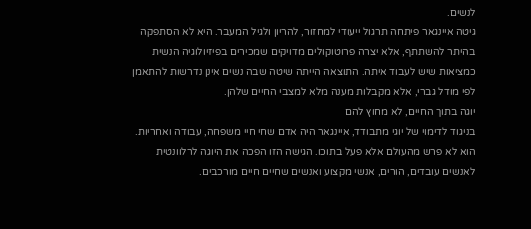לנשים.
גיטה איינגאר פיתחה תרגול ייעודי למחזור, להריון ולגיל המעבר. היא לא הסתפקה בהיתר להשתתף, אלא יצרה פרוטוקולים מדויקים שמכירים בפיזיולוגיה הנשית כמציאות שיש לעבוד איתה. התוצאה הייתה שיטה שבה נשים אינן נדרשות להתאמן לפי מודל גברי, אלא מקבלות מענה מלא למצבי החיים שלהן.
יוגה בתוך החיים, לא מחוץ להם
בניגוד לדימוי של יוגי מתבודד, איינגאר היה אדם שחי חיי משפחה, עבודה ואחריות. הוא לא פרש מהעולם אלא פעל בתוכו. הגישה הזו הפכה את היוגה לרלוונטית לאנשים עובדים, הורים, אנשי מקצוע ואנשים שחיים חיים מורכבים.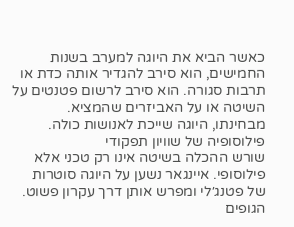כאשר הביא את היוגה למערב בשנות החמישים, הוא סירב להגדיר אותה כדת או תרבות סגורה. הוא סירב לרשום פטנטים על השיטה או על האביזרים שהמציא. מבחינתו, היוגה שייכת לאנושות כולה.
פילוסופיה של שוויון תפקודי
שורש ההכלה בשיטה אינו רק טכני אלא פילוסופי. איינגאר נשען על היוגה סוטרות של פטנג׳לי ומפרש אותן דרך עקרון פשוט. הגופים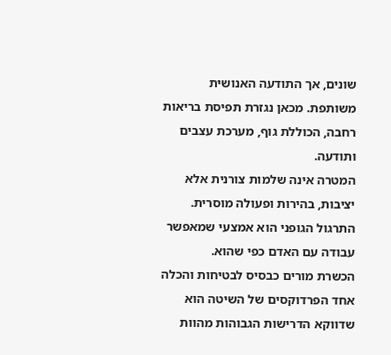שונים, אך התודעה האנושית משותפת. מכאן נגזרת תפיסת בריאות רחבה, הכוללת גוף, מערכת עצבים ותודעה.
המטרה אינה שלמות צורנית אלא יציבות, בהירות ופעולה מוסרית. התרגול הגופני הוא אמצעי שמאפשר עבודה עם האדם כפי שהוא.
הכשרת מורים כבסיס לבטיחות והכלה
אחד הפרדוקסים של השיטה הוא שדווקא הדרישות הגבוהות מהוות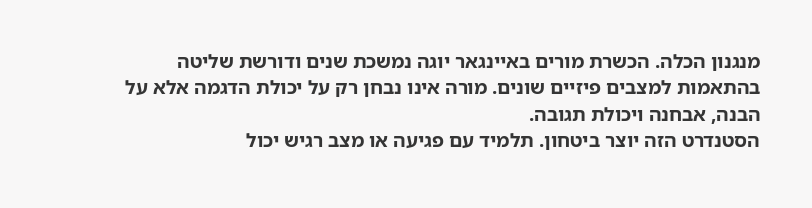מנגנון הכלה. הכשרת מורים באיינגאר יוגה נמשכת שנים ודורשת שליטה בהתאמות למצבים פיזיים שונים. מורה אינו נבחן רק על יכולת הדגמה אלא על הבנה, אבחנה ויכולת תגובה.
הסטנדרט הזה יוצר ביטחון. תלמיד עם פגיעה או מצב רגיש יכול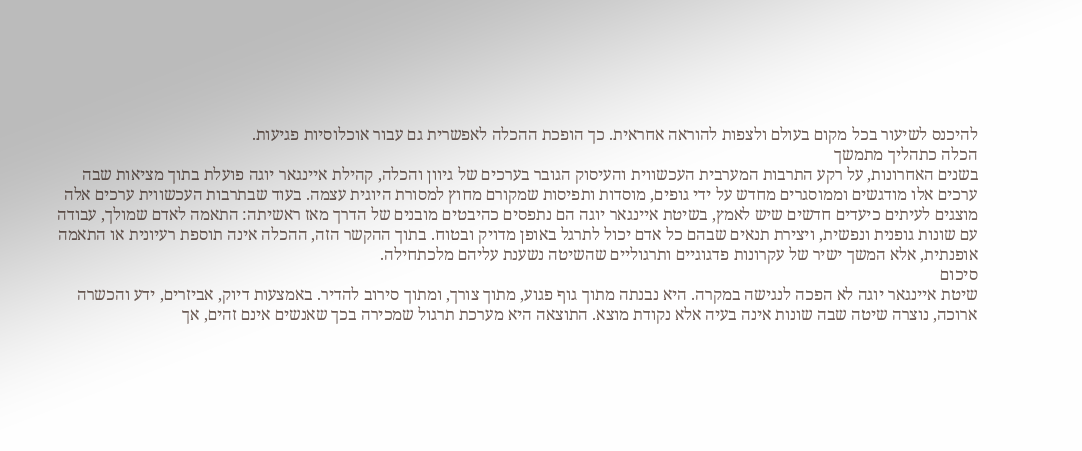להיכנס לשיעור בכל מקום בעולם ולצפות להוראה אחראית. כך הופכת ההכלה לאפשרית גם עבור אוכלוסיות פגיעות.
הכלה כתהליך מתמשך
בשנים האחרונות, על רקע התרבות המערבית העכשווית והעיסוק הגובר בערכים של גיוון והכלה, קהילת איינגאר יוגה פועלת בתוך מציאות שבה ערכים אלו מודגשים וממוסגרים מחדש על ידי גופים, מוסדות ותפיסות שמקורם מחוץ למסורת היוגית עצמה. בעוד שבתרבות העכשווית ערכים אלה מוצגים לעיתים כיעדים חדשים שיש לאמץ, בשיטת איינגאר יוגה הם נתפסים כהיבטים מובנים של הדרך מאז ראשיתה: התאמה לאדם שמולך, עבודה עם שונות גופנית ונפשית, ויצירת תנאים שבהם כל אדם יכול לתרגל באופן מדויק ובטוח. בתוך ההקשר הזה, ההכלה אינה תוספת רעיונית או התאמה אופנתית, אלא המשך ישיר של עקרונות פדגוגיים ותרגוליים שהשיטה נשענת עליהם מלכתחילה.
סיכום
שיטת איינגאר יוגה לא הפכה לנגישה במקרה. היא נבנתה מתוך גוף פגוע, מתוך צורך, ומתוך סירוב להדיר. באמצעות דיוק, אביזרים, ידע והכשרה ארוכה, נוצרה שיטה שבה שונות אינה בעיה אלא נקודת מוצא. התוצאה היא מערכת תרגול שמכירה בכך שאנשים אינם זהים, אך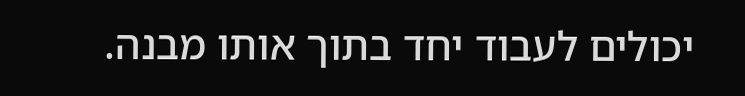יכולים לעבוד יחד בתוך אותו מבנה.